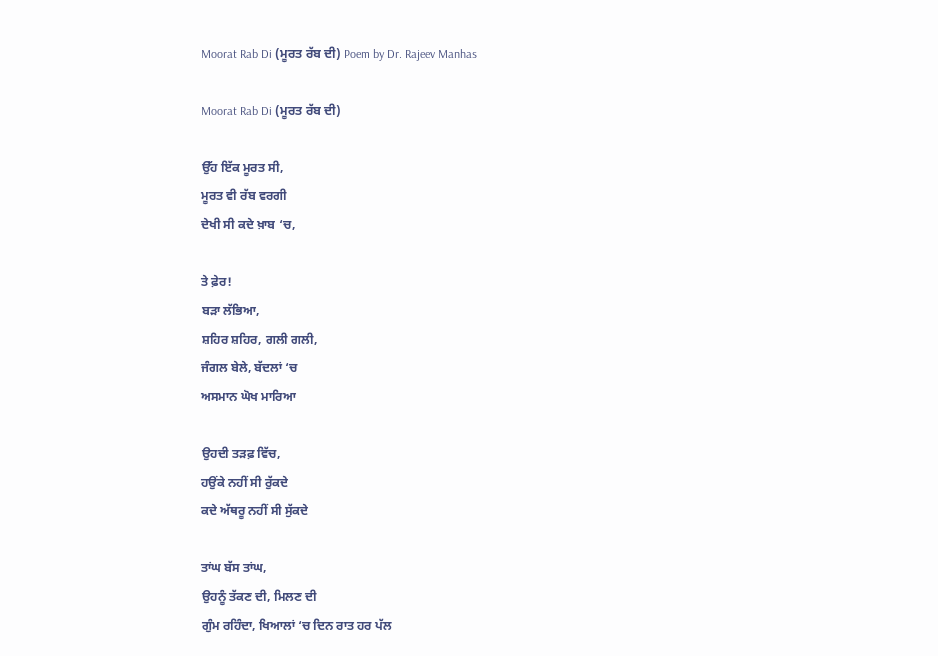Moorat Rab Di (ਮੂਰਤ ਰੱਬ ਦੀ) Poem by Dr. Rajeev Manhas

Moorat Rab Di (ਮੂਰਤ ਰੱਬ ਦੀ)

ਉੱਹ ਇੱਕ ਮੂਰਤ ਸੀ,
ਮੂਰਤ ਵੀ ਰੱਬ ਵਰਗੀ
ਦੇਖੀ ਸੀ ਕਦੇ ਖ਼ਾਬ ‘ਚ,

ਤੇ ਫ਼ੇਰ!
ਬੜਾ ਲੱਭਿਆ,
ਸ਼ਹਿਰ ਸ਼ਹਿਰ, ਗਲੀ ਗਲੀ,
ਜੰਗਲ ਬੇਲੇ, ਬੱਦਲਾਂ ‘ਚ
ਅਸਮਾਨ ਘੋਖ ਮਾਰਿਆ

ਉਹਦੀ ਤੜਫ਼ ਵਿੱਚ,
ਹਉਂਕੇ ਨਹੀਂ ਸੀ ਰੁੱਕਦੇ
ਕਦੇ ਅੱਥਰੂ ਨਹੀਂ ਸੀ ਸੁੱਕਦੇ

ਤਾਂਘ ਬੱਸ ਤਾਂਘ,
ਉਹਨੂੰ ਤੱਕਣ ਦੀ, ਮਿਲਣ ਦੀ
ਗੁੰਮ ਰਹਿੰਦਾ, ਖਿਆਲਾਂ ‘ਚ ਦਿਨ ਰਾਤ ਹਰ ਪੱਲ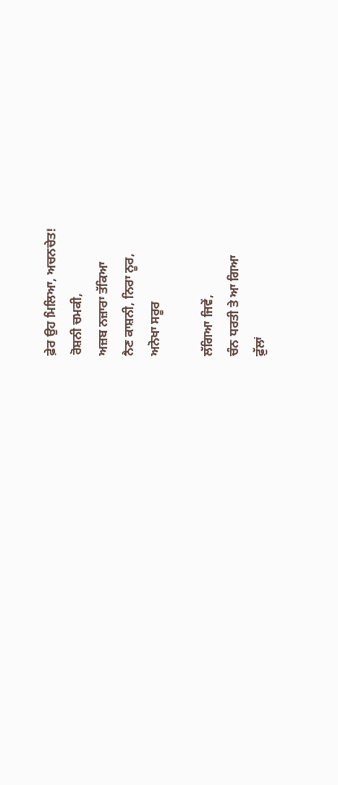ਫ਼ੇਰ ਉਹ ਮਿਲਿਆ, ਅਚਨਚੇਤ!
ਰੋਸ਼ਨੀ ਚਮਕੀ,
ਅਜ਼ਬ ਨਜ਼ਾਰਾ ਤੱਕਿਆ
ਨੈਣ ਕਾਸ਼ਨੀ, ਨਿਰਾ ਨੂਰ,
ਅਨੋਖਾ ਸਰੂਰ

ਲੱਗਿਆ ਜਿਵੇਂ,
ਚੰਨ ਧਰਤੀ ਤੇ ਆ ਗਿਆ
ਫ਼ੁੱਲਾਂ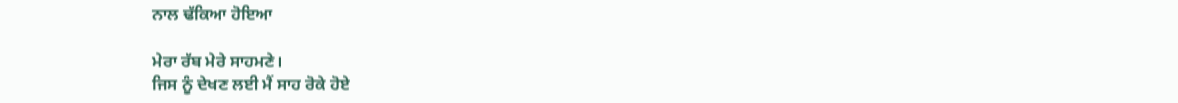ਨਾਲ ਢੱਕਿਆ ਹੋਇਆ

ਮੇਰਾ ਰੱਬ ਮੇਰੇ ਸਾਹਮਣੇ।
ਜਿਸ ਨੂੰ ਦੇਖਣ ਲਈ ਮੈਂ ਸਾਹ ਰੋਕੇ ਹੋਏ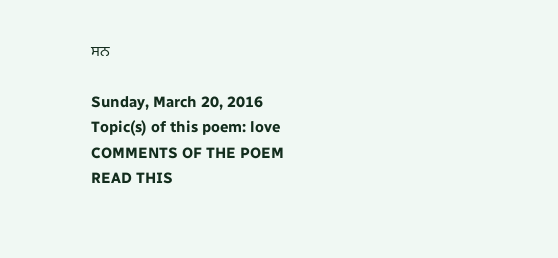ਸਨ

Sunday, March 20, 2016
Topic(s) of this poem: love
COMMENTS OF THE POEM
READ THIS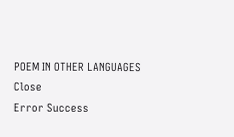POEM IN OTHER LANGUAGES
Close
Error Success